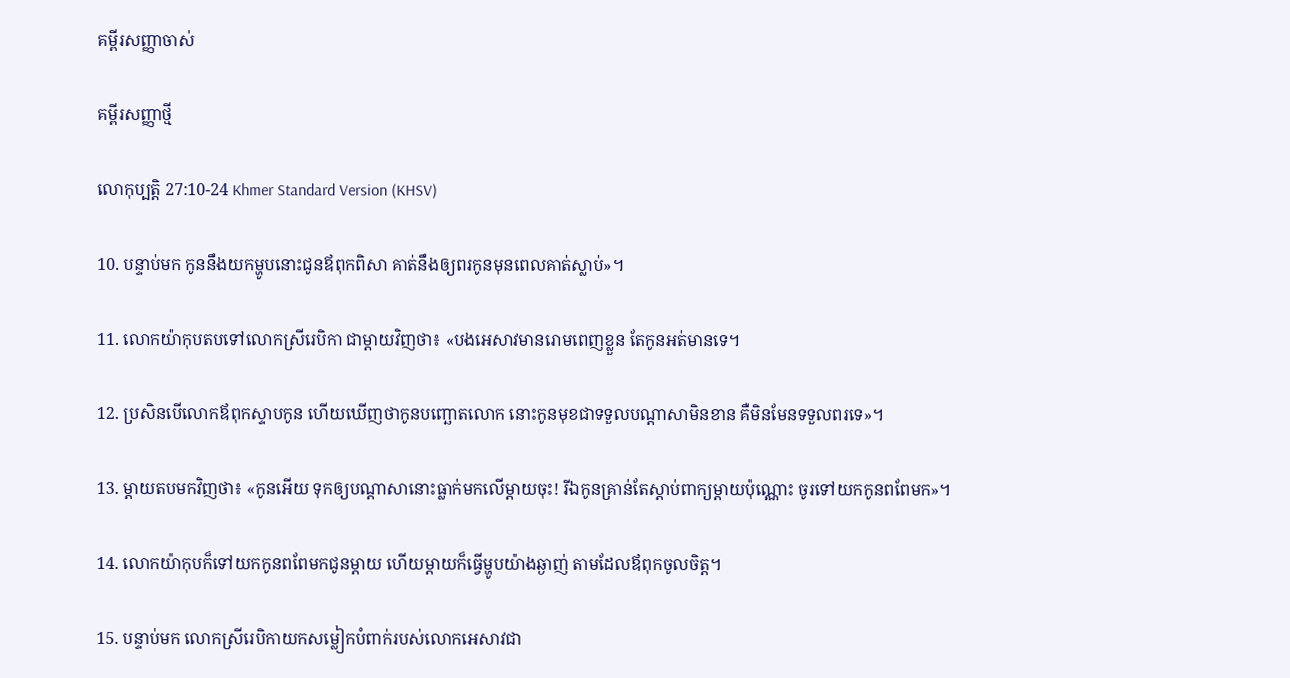គម្ពីរសញ្ញាចាស់

គម្ពីរសញ្ញាថ្មី

លោកុ‌ប្បត្តិ 27:10-24 Khmer Standard Version (KHSV)

10. បន្ទាប់មក កូននឹងយកម្ហូបនោះជូនឪពុកពិសា គាត់នឹងឲ្យពរកូនមុនពេលគាត់ស្លាប់»។

11. លោកយ៉ាកុបតបទៅលោកស្រីរេបិកា ជាម្ដាយវិញថា៖ «បងអេសាវមានរោមពេញខ្លួន តែកូនអត់មានទេ។

12. ប្រសិនបើលោកឪពុកស្ទាបកូន ហើយឃើញថាកូនបញ្ឆោតលោក នោះកូនមុខជាទទួលបណ្ដាសាមិនខាន គឺមិនមែនទទួលពរទេ»។

13. ម្ដាយតបមកវិញថា៖ «កូនអើយ ទុកឲ្យបណ្ដាសានោះធ្លាក់មកលើម្ដាយចុះ! រីឯកូនគ្រាន់តែស្ដាប់ពាក្យម្ដាយប៉ុណ្ណោះ ចូរទៅយកកូនពពែមក»។

14. លោកយ៉ាកុបក៏ទៅយកកូនពពែមកជូនម្ដាយ ហើយម្ដាយក៏ធ្វើម្ហូបយ៉ាងឆ្ងាញ់ តាមដែលឪពុកចូលចិត្ត។

15. បន្ទាប់មក លោកស្រីរេបិកាយកសម្លៀក‌បំពាក់របស់លោកអេសាវជា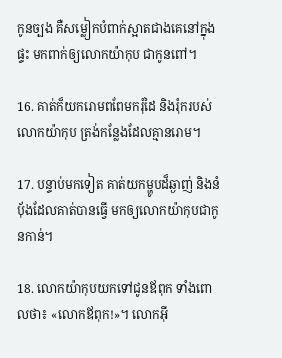កូនច្បង គឺសម្លៀក‌បំពាក់ស្អាតជាងគេនៅក្នុងផ្ទះ មកពាក់ឲ្យលោកយ៉ាកុប ជាកូនពៅ។

16. គាត់ក៏យករោមពពែមករុំដៃ និងរុំករបស់លោកយ៉ាកុប ត្រង់កន្លែងដែលគ្មានរោម។

17. បន្ទាប់មកទៀត គាត់យកម្ហូបដ៏ឆ្ងាញ់ និងនំប៉័ងដែលគាត់បានធ្វើ មកឲ្យលោកយ៉ាកុបជាកូនកាន់។

18. លោកយ៉ាកុបយកទៅជូនឪពុក ទាំងពោលថា៖ «លោកឪពុក!»។ លោកអ៊ី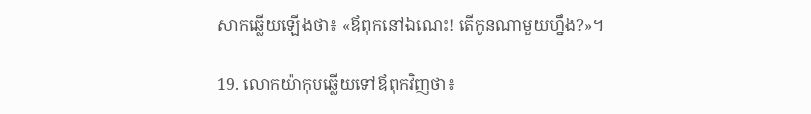សាកឆ្លើយឡើងថា៖ «ឪពុកនៅឯ‌ណេះ! តើកូនណាមួយហ្នឹង?»។

19. លោកយ៉ាកុបឆ្លើយទៅឪពុកវិញថា៖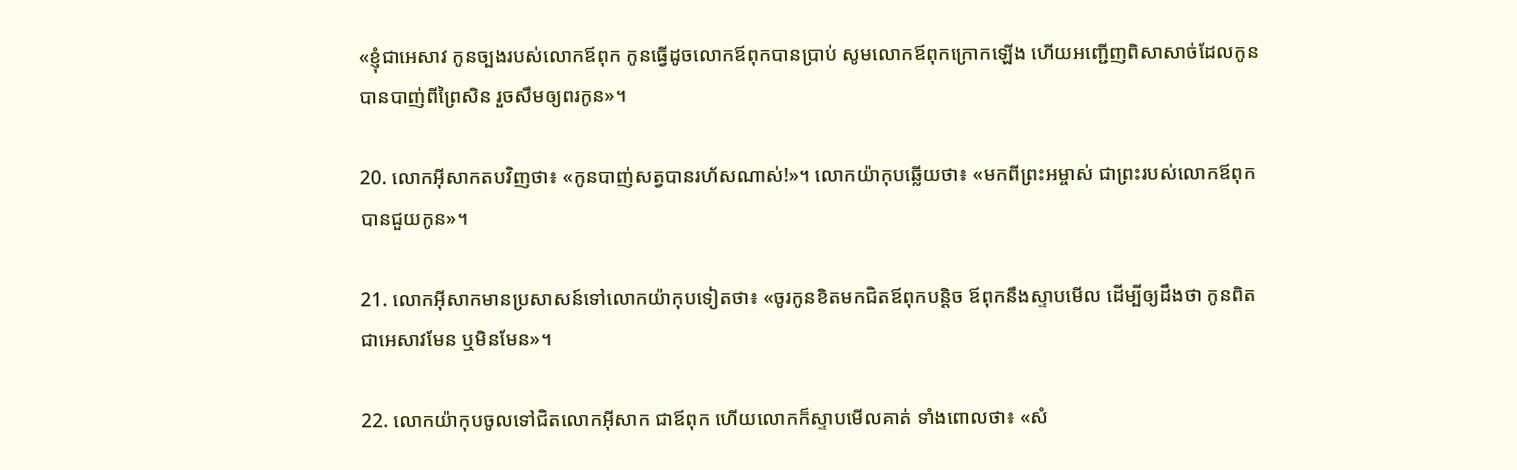«ខ្ញុំជាអេសាវ កូនច្បងរបស់លោកឪពុក កូនធ្វើដូចលោកឪពុកបានប្រាប់ សូមលោកឪពុកក្រោកឡើង ហើយអញ្ជើញពិសាសាច់ដែលកូនបានបាញ់ពីព្រៃសិន រួចសឹមឲ្យពរកូន»។

20. លោកអ៊ីសាកតបវិញថា៖ «កូនបាញ់សត្វបានរហ័សណាស់!»។ លោកយ៉ាកុបឆ្លើយថា៖ «មកពីព្រះ‌អម្ចាស់ ជាព្រះរបស់លោកឪពុក បានជួយកូន»។

21. លោកអ៊ីសាកមានប្រសាសន៍ទៅលោកយ៉ាកុបទៀតថា៖ «ចូរកូនខិតមកជិតឪពុកបន្តិច ឪពុកនឹងស្ទាបមើល ដើម្បីឲ្យដឹងថា កូនពិតជាអេសាវមែន ឬមិនមែន»។

22. លោកយ៉ាកុបចូលទៅជិតលោកអ៊ីសាក ជាឪពុក ហើយលោកក៏ស្ទាបមើលគាត់ ទាំងពោលថា៖ «សំ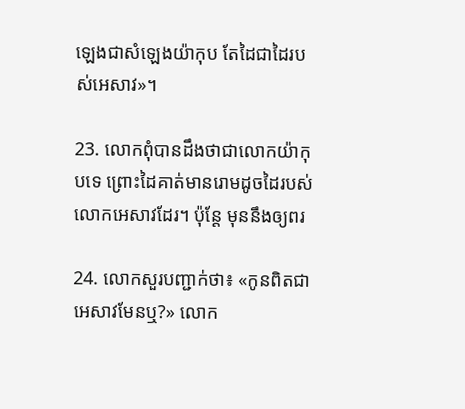ឡេងជាសំឡេងយ៉ាកុប តែដៃជាដៃរបស់អេសាវ»។

23. លោកពុំបានដឹងថាជាលោកយ៉ាកុបទេ ព្រោះដៃគាត់មានរោមដូចដៃរបស់លោកអេសាវដែរ។ ប៉ុន្តែ មុននឹងឲ្យពរ

24. លោកសួរបញ្ជាក់ថា៖ «កូនពិតជាអេសាវមែនឬ?» លោក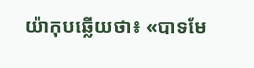យ៉ាកុបឆ្លើយថា៖ «បាទមែ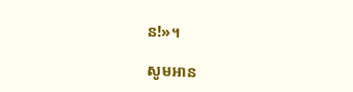ន!»។

សូមអាន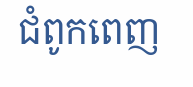ជំពូកពេញ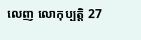លេញ លោកុ‌ប្បត្តិ 27